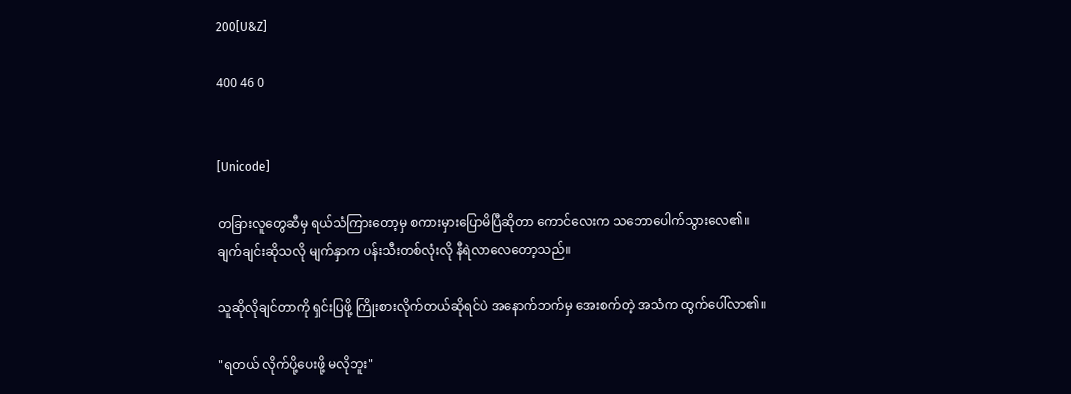200[U&Z]

400 46 0


[Unicode]

တခြားလူတွေဆီမှ ရယ်သံကြားတော့မှ စကားမှားပြောမိပြီဆိုတာ ကောင်လေးက သဘောပေါက်သွားလေ၏။ ချက်ချင်းဆိုသလို မျက်နှာက ပန်းသီးတစ်လုံးလို နီရဲလာလေတော့သည်။

သူဆိုလိုချင်တာကို ရှင်းပြဖို့ ကြိုးစားလိုက်တယ်ဆိုရင်ပဲ အနောက်ဘက်မှ အေးစက်တဲ့ အသံက ထွက်ပေါ်လာ၏။

"ရတယ် လိုက်ပို့ပေးဖို့ မလိုဘူး"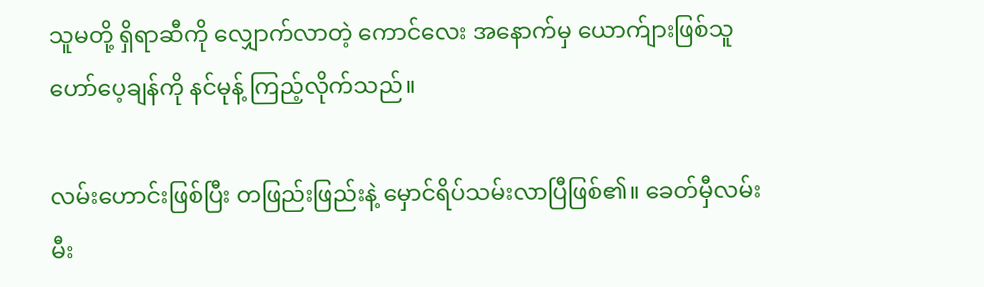သူမတို့ ရှိရာဆီကို လျှောက်လာတဲ့ ကောင်လေး အနောက်မှ ယောက်ျားဖြစ်သူ ဟော်ပေ့ချန်ကို နင်မုန့် ကြည့်လိုက်သည်။

လမ်းဟောင်းဖြစ်ပြီး ‌တဖြည်းဖြည်းနဲ့ မှောင်ရိပ်သမ်းလာပြီဖြစ်၏။ ခေတ်မှီလမ်းမီး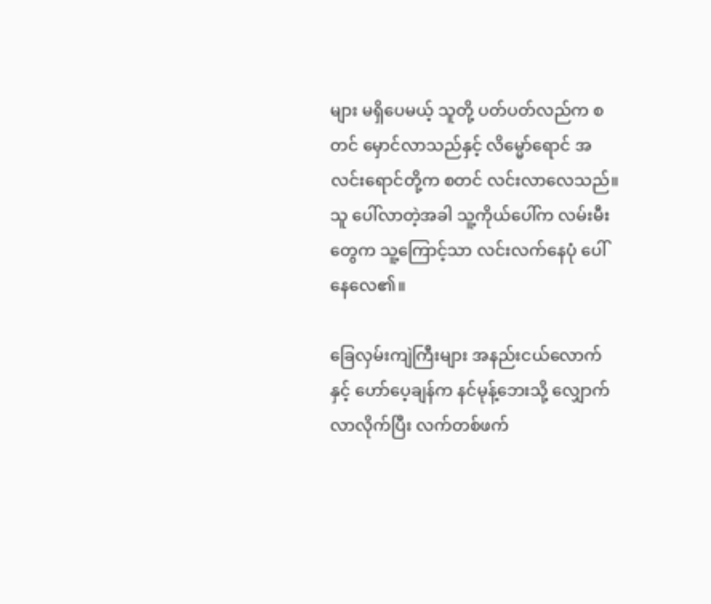များ မရှိပေမယ့် သူတို့ ပတ်ပတ်လည်က စတင် မှောင်လာသည်နှင့် လိမ္မော်ရောင် အလင်းရောင်တို့က စတင် လင်းလာလေသည်။ သူ ပေါ်လာတဲ့အခါ သူ့ကိုယ်ပေါ်က လမ်းမီးတွေက သူ့ကြောင့်သာ လင်းလက်နေပုံ ပေါ်နေလေ၏။

ခြေလှမ်းကျဲကြီးများ အနည်းငယ်လောက်နှင့် ဟော်ပေ့ချန်က နင်မုန့်ဘေးသို့ လျှောက်လာလိုက်ပြီး လက်တစ်ဖက်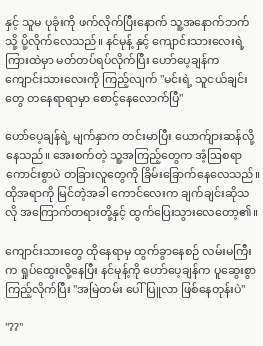နှင့် သူမ ပုခုံးကို ဖက်လိုက်ပြီးနောက် သူ့အနောက်ဘက်သို့ ပို့လိုက်လေသည်။ နင်မုန့် နှင့် ကျောင်းသားလေးရဲ့ ကြားထဲမှာ မတ်တပ်ရပ်လိုက်ပြီး ဟော်ပေ့ချန်က ကျောင်း‌သားလေးကို ကြည့်လျက် "မင်းရဲ့ သူငယ်ချင်းတွေ တနေရာရာမှာ စောင့်နေလောက်ပြီ"

ဟော်ပေ့ချန်ရဲ့ မျက်နှာက တင်းမာပြီး ယောက်ျားဆန်လို့နေသည်။ အေးစက်တဲ့ သူ့အကြည့်တွေက အံ့ဩစရာ ကောင်းစွာပဲ တခြားလူတွေကို ခြိမ်းခြောက်နေလေသည်။ ထိုအရာကို မြင်တဲ့အခါ ကောင်လေးက ချက်ချင်းဆိုသလို အကြောက်တရားတို့နှင့် ထွက်ပြေးသွားလေတော့၏။

ကျောင်းသားတွေ ထိုနေရာမှ ထွက်ခွာနေစဉ် လမ်းမကြီးက ရှုပ်ထွေးလို့နေပြီး နင်မုန့်ကို ဟော်ပေ့ချန်က ပူဆွေးစွာ ကြည့်လိုက်ပြီး "အမြဲတမ်း ‌ပေါ်ပြူလာ ဖြစ်နေတုန်းပဲ"

"??"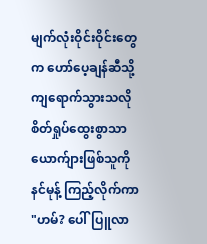မျက်လုံးဝိုင်းဝိုင်းတွေက ဟော်ပေ့ချန်ဆီသို့ ကျရောက်သွားသလို စိတ်ရှုပ်ထွေးစွာသာ ယောက်ျားဖြစ်သူကို နင်မုန့် ကြည့်လိုက်ကာ "ဟမ်? ပေါ်ပြူလာ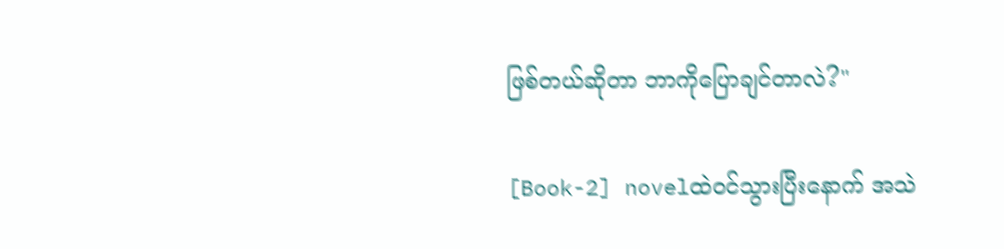ဖြစ်တယ်ဆိုတာ ဘာကိုပြောချင်တာလဲ?"

[Book-2] novelထဲ၀င်သွားပြီးနောက် အသဲ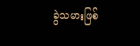ခွဲသမားဖြစ်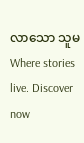လာသော သူမWhere stories live. Discover now